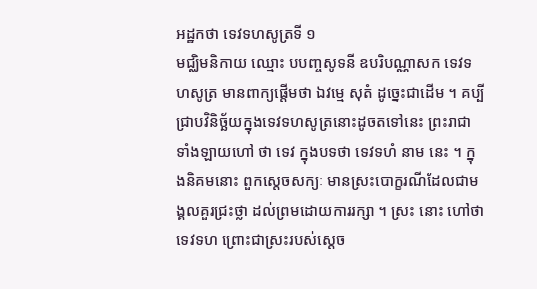អដ្ឋកថា ទេវទហសូត្រទី ១
មជ្ឈិមនិកាយ ឈ្មោះ បបញ្ចសូទនី ឧបរិបណ្ណាសក ទេវទហសូត្រ មានពាក្យផ្តើមថា ឯវម្មេ សុតំ ដូច្នេះជាដើម ។ គប្បីជ្រាបវិនិច្ឆ័យក្នុងទេវទហសូត្រនោះដូចតទៅនេះ ព្រះរាជាទាំងឡាយហៅ ថា ទេវ ក្នុងបទថា ទេវទហំ នាម នេះ ។ ក្នុងនិគមនោះ ពួកស្តេចសក្យៈ មានស្រះបោក្ខរណីដែលជាមង្គលគួរជ្រះថ្លា ដល់ព្រមដោយការរក្សា ។ ស្រះ នោះ ហៅថា ទេវទហ ព្រោះជាស្រះរបស់ស្តេច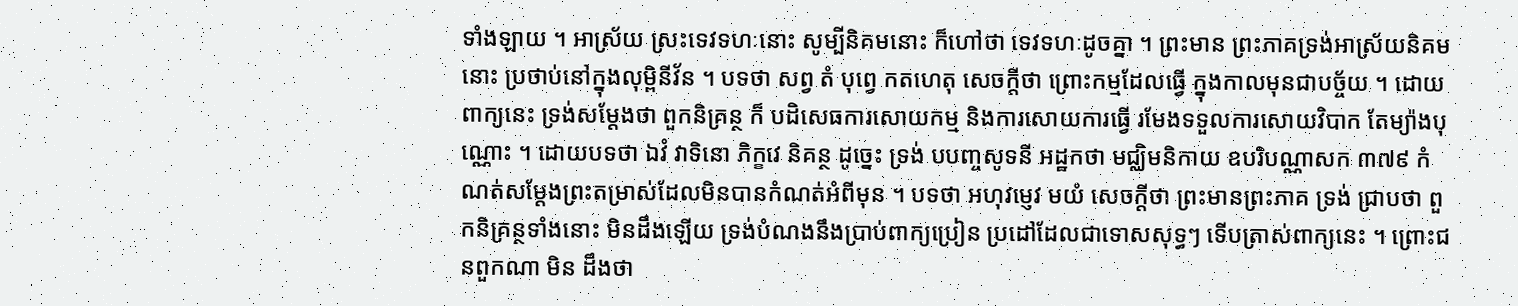ទាំងឡាយ ។ អាស្រ័យ ស្រះទេវទហៈនោះ សូម្បីនិគមនោះ ក៏ហៅថា ទេវទហៈដូចគ្នា ។ ព្រះមាន ព្រះភាគទ្រង់អាស្រ័យនិគមនោះ ប្រថាប់នៅក្នុងលុម្ពិនីវ័ន ។ បទថា សព្វ តំ បុព្វេ កតហេតុ សេចក្តីថា ព្រោះកម្មដែលធ្វើ ក្នុងកាលមុនជាបច្ច័យ ។ ដោយពាក្យនេះ ទ្រង់សម្តែងថា ពួកនិគ្រន្ថ ក៏ បដិសេធការសោយកម្ម និងការសោយការធ្វើ រមែងទទួលការសោយវិបាក តែម្យ៉ាងបុណ្ណោះ ។ ដោយបទថា ឯវំ វាទិនោ ភិក្ខវេ និគន្ថ ដូច្នេះ ទ្រង់ បបញ្ចសូទនី អដ្ឋកថា មជ្ឈិមនិកាយ ឧបរិបណ្ណាសក ៣៧៩ កំណត់សម្តែងព្រះតម្រាស់ដែលមិនបានកំណត់អំពីមុន ។ បទថា អហុវម្ញេវ មយំ សេចក្តីថា ព្រះមានព្រះភាគ ទ្រង់ ជ្រាបថា ពួកនិគ្រន្ថទាំងនោះ មិនដឹងឡើយ ទ្រង់បំណងនឹងប្រាប់ពាក្យប្រៀន ប្រដៅដែលជាទោសសុទ្ធៗ ទើបត្រាស់ពាក្យនេះ ។ ព្រោះជនពួកណា មិន ដឹងថា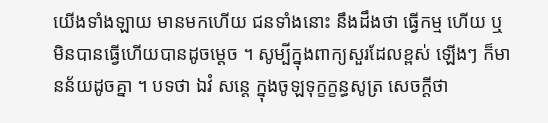យើងទាំងឡាយ មានមកហើយ ជនទាំងនោះ នឹងដឹងថា ធ្វើកម្ម ហើយ ឬមិនបានធ្វើហើយបានដូចម្តេច ។ សូម្បីក្នុងពាក្យសួរដែលខ្ពស់ ឡើងៗ ក៏មានន័យដូចគ្នា ។ បទថា ឯវំ សន្តេ ក្នុងចូឡទុក្ខក្ខន្ធសូត្រ សេចក្តីថា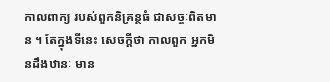កាលពាក្យ របស់ពួកនិគ្រន្ថធំ ជាសច្ចៈពិតមាន ។ តែក្នុងទីនេះ សេចក្តីថា កាលពួក អ្នកមិនដឹងឋានៈ មាន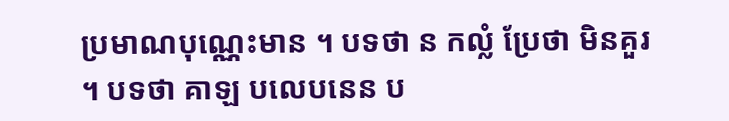ប្រមាណបុណ្ណេះមាន ។ បទថា ន កល្លំ ប្រែថា មិនគួរ ។ បទថា គាឡ បលេបនេន ប